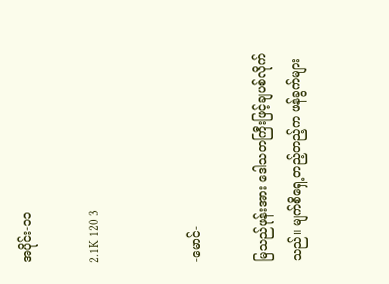အပိုင်း-၁၁

2.1K 120 3


-မောင်-

မြသည်ဖုန်းအား ဒေါသတကြီးဖြင့်ချပစ်လိုက်သည်။ မျက်စိရှေ့တည့်တည့်က ဖန်ခွက်များ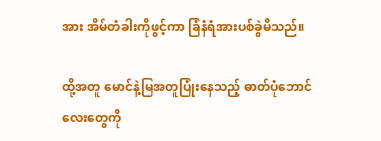အား အိမ်တံခါးကိုဖွင့်ကာ ခြံနံရံအားပစ်ခွဲမိသည်။

ထို့အတူ မောင်နဲ့မြအတူပြုံးနေသည့် ဓာတ်ပုံဘောင်လေးတွေကို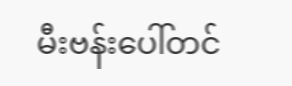မီးဗန်းပေါ်တင်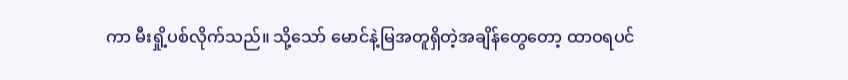ကာ မီးရှို့ပစ်လိုက်သည်။ သို့သော် မောင်နဲ့မြအတူရှိတဲ့အချိန်တွေတော့ ထာဝရပင်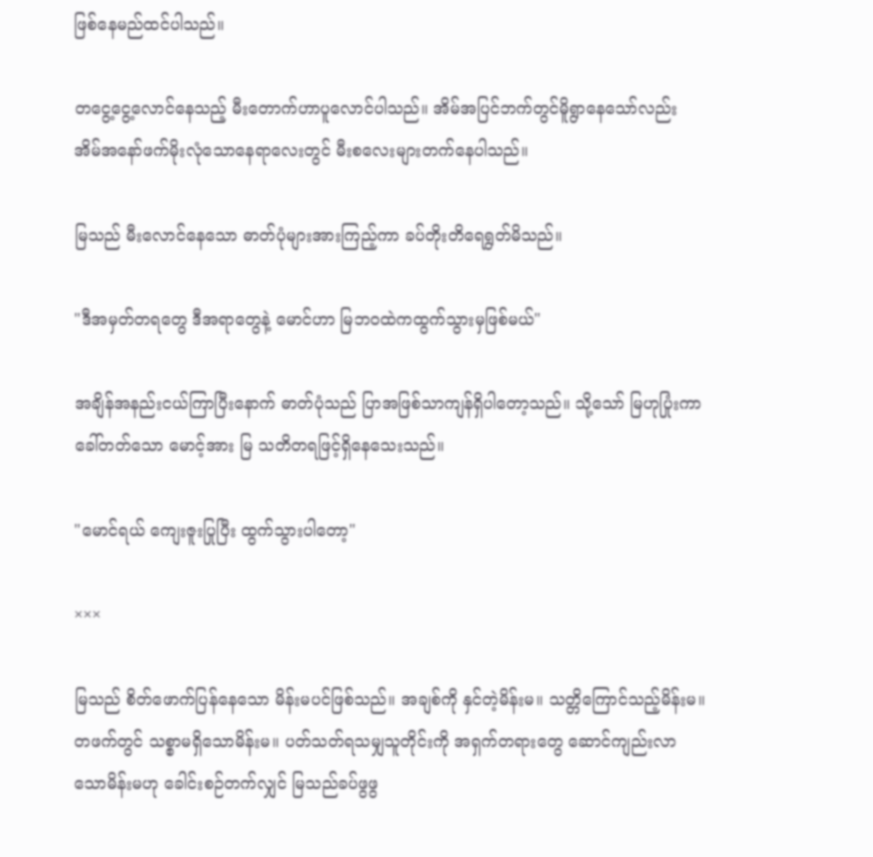ဖြစ်နေမည်ထင်ပါသည်။

တငွေ့ငွေ့လောင်နေသည့် မီးတောက်ဟာပူလောင်ပါသည်။ အိမ်အပြင်ဘက်‌တွင်မိူရွာနေသော်လည်း အိမ်အနော်ဖက်မိုးလုံသောနေရာလေးတွင် မီးစလေးများတက်နေပါသည်။

မြသည် မီးလောင်နေသော ဓာတ်ပုံများအားကြည့်ကာ ခပ်တိုးတိရေရွတ်မိသည်။

"ဒီအမှတ်တရတွေ ဒီအရာတွေနဲ့ မောင်ဟာ မြဘဝထဲကထွက်သွားမှဖြစ်မယ်"

အချိန်အနည်းငယ်ကြာပြီးနောက် ဓာတ်ပုံသည် ပြာအဖြစ်သာကျန်ရှိပါတော့သည်။ သို့သော် မြဟုပြုံးကာခေါ်တတ်သော မောင့်အား မြ သတိတရဖြင့်ရှိနေသေးသည်။

"မောင်ရယ် ကျေးဇူးပြုပြီး ထွက်သွားပါတော့"

×××

မြသည် စိတ်ဖောက်ပြန်နေသော မိန်းမပင်ဖြစ်သည်။ အချစ်ကို နှင်တဲ့မိန်းမ။ သတ္တိကြောင်သည့်မိန်းမ။ တဖက်တွင် သစ္စာမရှိသောမိန်းမ။ ပတ်သတ်ရသမျှသူတိုင်းကို အရှက်တရားတွေ ဆောင်ကျည်းလာသောမိန်းမဟု ခေါင်းစဉ်တက်လျှင် မြသည်ခပ်ဖွဖွ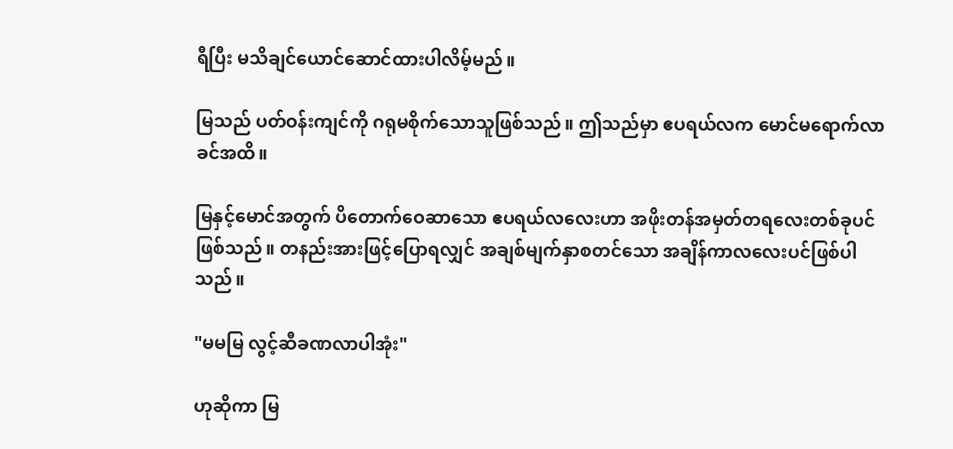ရီပြီး မသိချင်ယောင်ဆောင်ထားပါလိမ့်မည်။

မြသည် ပတ်ဝန်းကျင်ကို ဂရုမစိုက်သောသူဖြစ်သည်။ ဤသည်မှာ ဧပရယ်လက မောင်မရောက်လာခင်အထိ။

မြနှင့်မောင်အတွက် ပိတောက်ဝေဆာသော ဧပရယ်လလေးဟာ အဖိုးတန်အမှတ်တရလေးတစ်ခုပင်ဖြစ်သည်။ တနည်းအားဖြင့်ပြောရလျှင် အချစ်မျက်နှာစတင်သော အချိန်ကာလလေးပင်ဖြစ်ပါသည်။

"မမမြ လွင့်ဆီခဏလာပါအုံး"

ဟုဆိုကာ မြ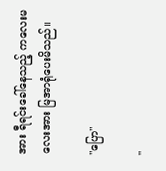အား ရီရင်းခေါ်နေသည့် ကလေးမလေးအား မြအာရုံပေးမိသည်။

"ပြော"

"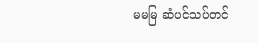မမမြ ဆံပင်သပ်တင်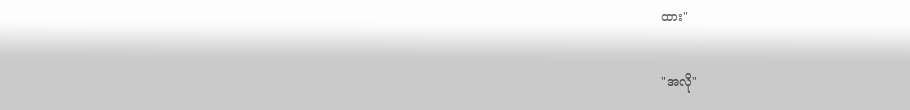ထား"

"အလို"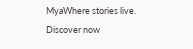MyaWhere stories live. Discover now